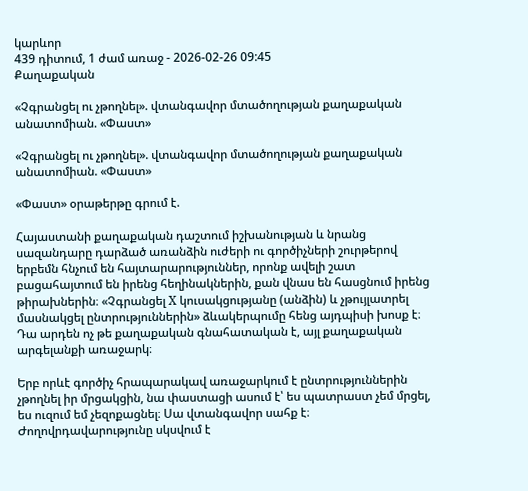կարևոր
439 դիտում, 1 ժամ առաջ - 2026-02-26 09:45
Քաղաքական

«Չգրանցել ու չթողնել». վտանգավոր մտածողության քաղաքական անատոմիան. «Փաստ»

«Չգրանցել ու չթողնել». վտանգավոր մտածողության քաղաքական անատոմիան. «Փաստ»

«Փաստ» օրաթերթը գրում է.

Հայաստանի քաղաքական դաշտում իշխանության և նրանց սազանդարը դարձած առանձին ուժերի ու գործիչների շուրթերով երբեմն հնչում են հայտարարություններ, որոնք ավելի շատ բացահայտում են իրենց հեղինակներին, քան վնաս են հասցնում իրենց թիրախներին։ «Չգրանցել X կուսակցությանը (անձին) և չթույլատրել մասնակցել ընտրություններին» ձևակերպումը հենց այդպիսի խոսք է։ Դա արդեն ոչ թե քաղաքական գնահատական է, այլ քաղաքական արգելանքի առաջարկ։

Երբ որևէ գործիչ հրապարակավ առաջարկում է ընտրություններին չթողնել իր մրցակցին, նա փաստացի ասում է՝ ես պատրաստ չեմ մրցել, ես ուզում եմ չեզոքացնել։ Սա վտանգավոր սահք է։ Ժողովրդավարությունը սկսվում է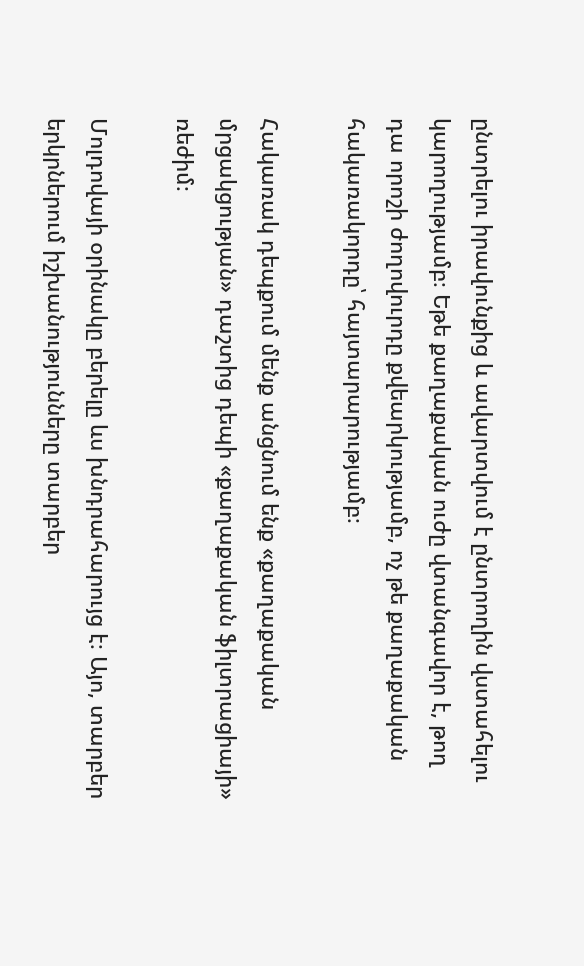ընտրելու իրավունքից և ավարտվում է ընտրողին վստահելու կարողությամբ։ Եթե քաղաքական ուժը վտանգավոր է, թող դա որոշի ժողովուրդը քվեարկությամբ, ոչ թե քաղաքական հակառակորդը՝ հայտարարությամբ։

Հակառակ դեպքում մենք անցնում ենք «քաղաքական մրցակցության» դաշտից դեպի «քաղաքական ֆիլտրացիայի» ռեժիմ։

Մոլդովայի օրինակը բերելը ևս խնդրահարույց է։ Այո, տարբեր երկրներում իշխանությունները տարբեր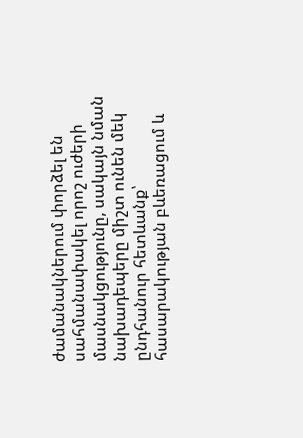ժամանակներում փորձել են սահմանափակել որոշ ուժերի մասնակցությունը, սակայն նման նախադեպերը միշտ ունեն մեկ ընդհանուր հետևանք՝ հասարակության բևեռացում և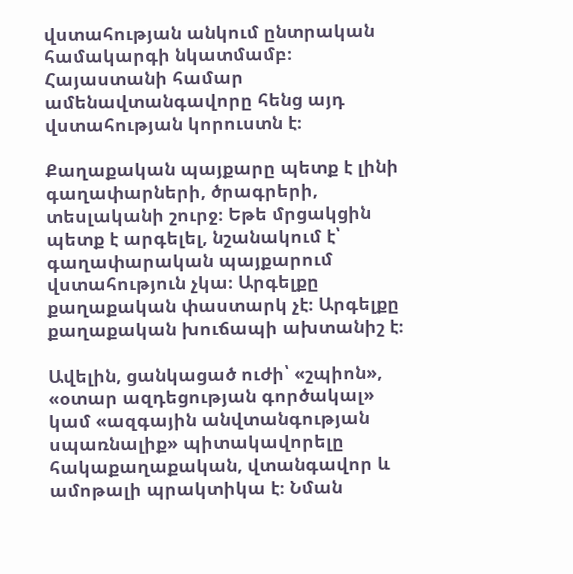վստահության անկում ընտրական համակարգի նկատմամբ։ Հայաստանի համար ամենավտանգավորը հենց այդ վստահության կորուստն է։

Քաղաքական պայքարը պետք է լինի գաղափարների, ծրագրերի, տեսլականի շուրջ։ Եթե մրցակցին պետք է արգելել, նշանակում է՝ գաղափարական պայքարում վստահություն չկա։ Արգելքը քաղաքական փաստարկ չէ։ Արգելքը քաղաքական խուճապի ախտանիշ է։

Ավելին, ցանկացած ուժի՝ «շպիոն», «օտար ազդեցության գործակալ» կամ «ազգային անվտանգության սպառնալիք» պիտակավորելը հակաքաղաքական, վտանգավոր և ամոթալի պրակտիկա է։ Նման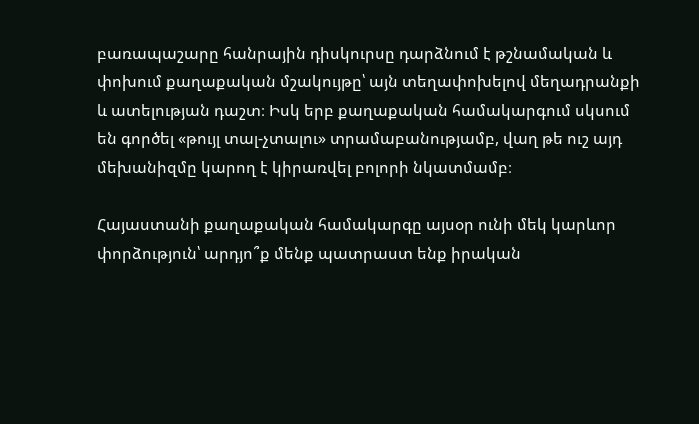բառապաշարը հանրային դիսկուրսը դարձնում է թշնամական և փոխում քաղաքական մշակույթը՝ այն տեղափոխելով մեղադրանքի և ատելության դաշտ։ Իսկ երբ քաղաքական համակարգում սկսում են գործել «թույլ տալ-չտալու» տրամաբանությամբ, վաղ թե ուշ այդ մեխանիզմը կարող է կիրառվել բոլորի նկատմամբ։

Հայաստանի քաղաքական համակարգը այսօր ունի մեկ կարևոր փորձություն՝ արդյո՞ք մենք պատրաստ ենք իրական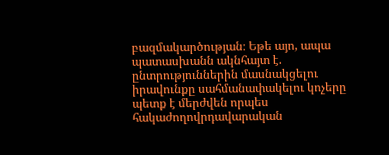բազմակարծության։ Եթե այո, ապա պատասխանն ակնհայտ է. ընտրություններին մասնակցելու իրավունքը սահմանափակելու կոչերը պետք է մերժվեն որպես հակաժողովրդավարական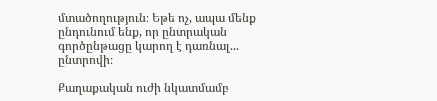մտածողություն։ Եթե ոչ, ապա մենք ընդունում ենք, որ ընտրական գործընթացը կարող է դառնալ... ընտրովի։

Քաղաքական ուժի նկատմամբ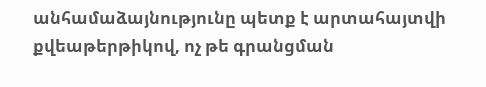անհամաձայնությունը պետք է արտահայտվի քվեաթերթիկով, ոչ թե գրանցման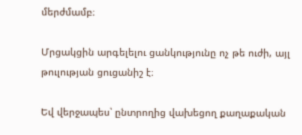մերժմամբ։

Մրցակցին արգելելու ցանկությունը ոչ թե ուժի, այլ թուլության ցուցանիշ է։

Եվ վերջապես՝ ընտրողից վախեցող քաղաքական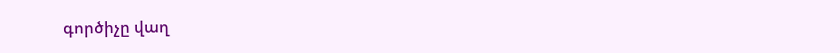գործիչը վաղ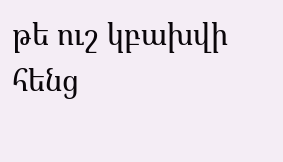թե ուշ կբախվի հենց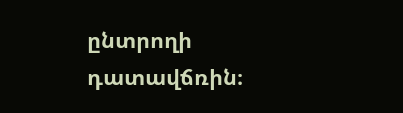ընտրողի դատավճռին։